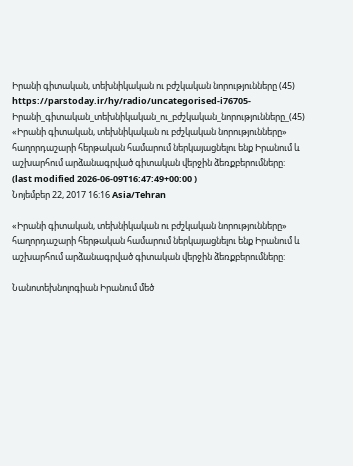Իրանի գիտական, տեխնիկական ու բժշկական նորությունները (45)
https://parstoday.ir/hy/radio/uncategorised-i76705-Իրանի_գիտական_տեխնիկական_ու_բժշկական_նորությունները_(45)
«Իրանի գիտական, տեխնիկական ու բժշկական նորությունները» հաղորդաշարի հերթական համարում ներկայացնելու ենք Իրանում և աշխարհում արձանագրված գիտական վերջին ձեռքբերումները:
(last modified 2026-06-09T16:47:49+00:00 )
Նոյեմբեր 22, 2017 16:16 Asia/Tehran

«Իրանի գիտական, տեխնիկական ու բժշկական նորությունները» հաղորդաշարի հերթական համարում ներկայացնելու ենք Իրանում և աշխարհում արձանագրված գիտական վերջին ձեռքբերումները:

Նանոտեխնոլոգիան Իրանում մեծ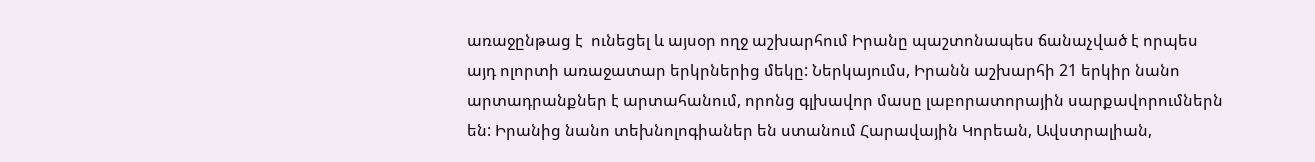առաջընթաց է  ունեցել և այսօր ողջ աշխարհում Իրանը պաշտոնապես ճանաչված է որպես այդ ոլորտի առաջատար երկրներից մեկը: Ներկայումս, Իրանն աշխարհի 21 երկիր նանո արտադրանքներ է արտահանում, որոնց գլխավոր մասը լաբորատորային սարքավորումներն են: Իրանից նանո տեխնոլոգիաներ են ստանում Հարավային Կորեան, Ավստրալիան,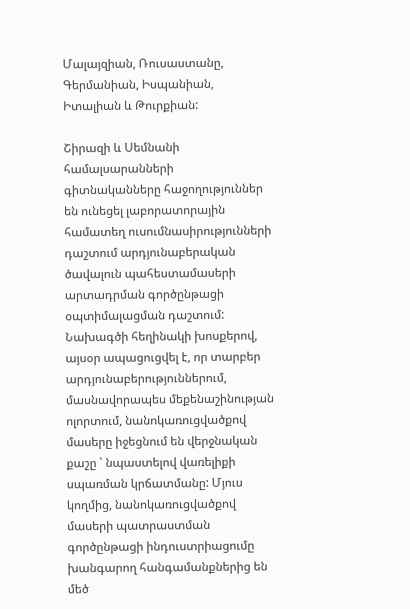Մալայզիան, Ռուսաստանը, Գերմանիան, Իսպանիան, Իտալիան և Թուրքիան:

Շիրազի և Սեմնանի համալսարանների գիտնականները հաջողություններ են ունեցել լաբորատորային համատեղ ուսումնասիրությունների դաշտում արդյունաբերական ծավալուն պահեստամասերի արտադրման գործընթացի օպտիմալացման դաշտում: Նախագծի հեղինակի խոսքերով, այսօր ապացուցվել է, որ տարբեր արդյունաբերություններում, մասնավորապես մեքենաշինության ոլորտում, նանոկառուցվածքով մասերը իջեցնում են վերջնական քաշը ՝ նպաստելով վառելիքի սպառման կրճատմանը: Մյուս կողմից, նանոկառուցվածքով մասերի պատրաստման գործընթացի ինդուստրիացումը խանգարող հանգամանքներից են մեծ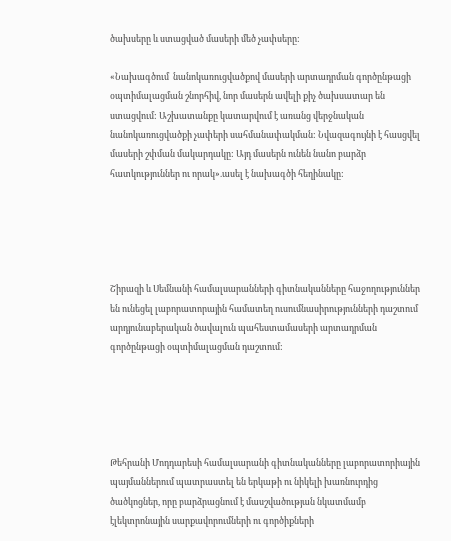ծախսերը և ստացված մասերի մեծ չափսերը:

«Նախագծում  նանոկառուցվածքով մասերի արտադրման գործընթացի օպտիմալացման շնորհիվ, նոր մասերն ավելի քիչ ծախսատար են ստացվում: Աշխատանքը կատարվում է առանց վերջնական նանոկառուցվածքի չափերի սահմանափակման: Նվազագույնի է հասցվել մասերի շփման մակարդակը: Այդ մասերն ունեն նանո բարձր հատկություններ ու որակ».ասել է նախագծի հեղինակը:





Շիրազի և Սեմնանի համալսարանների գիտնականները հաջողություններ են ունեցել լաբորատորային համատեղ ուսումնասիրությունների դաշտում արդյունաբերական ծավալուն պահեստամասերի արտադրման գործընթացի օպտիմալացման դաշտում:





Թեհրանի Մոդդարեսի համալսարանի գիտնականները լաբորատորիային պայմաններում պատրաստել են երկաթի ու նիկելի խառնուրդից ծածկոցներ, որը բարձրացնում է մասշվածության նկատմամբ էլեկտրոնային սարքավորումների ու գործիքների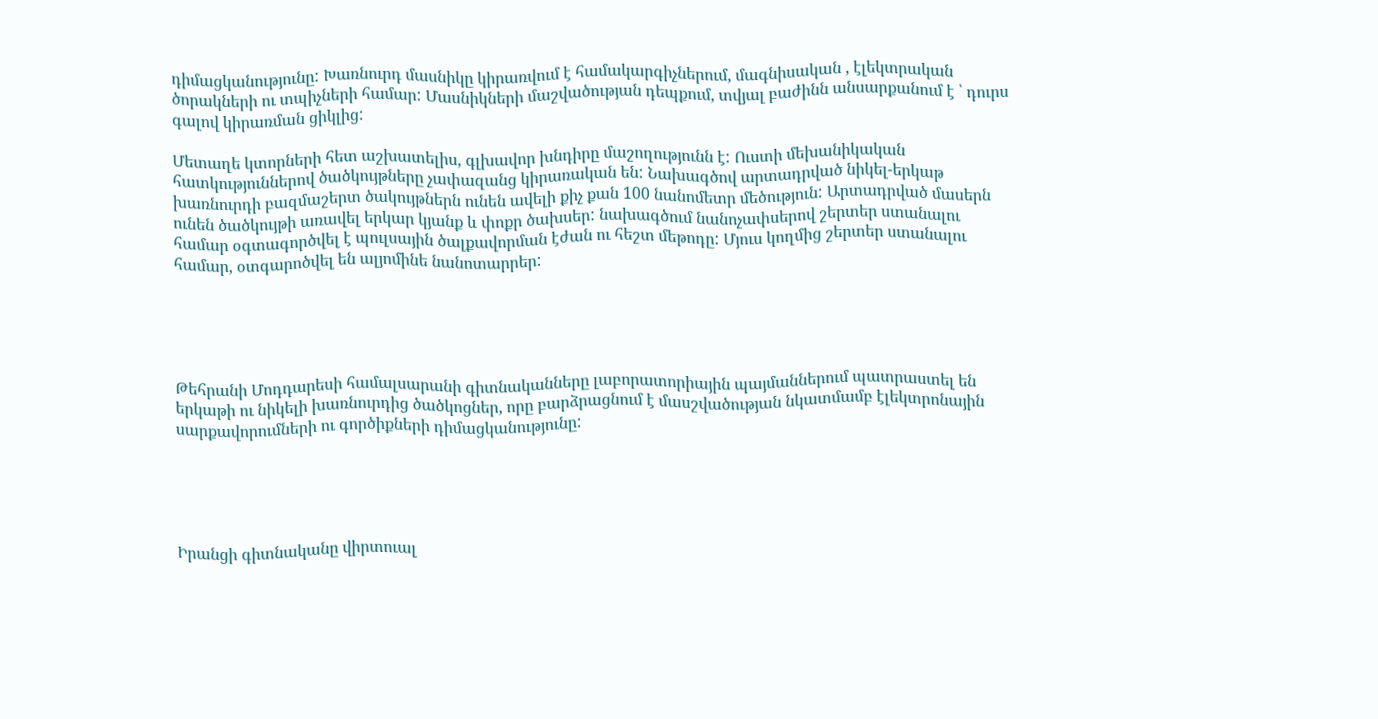դիմացկանությունը: Խառնուրդ մասնիկը կիրառվում է համակարգիչներում, մագնիսական , էլեկտրական ծորակների ու տպիչների համար: Մասնիկների մաշվածության դեպքում, տվյալ բաժինն անսարքանում է ՝ դուրս գալով կիրառման ցիկլից:

Մետաղե կտորների հետ աշխատելիս, գլխավոր խնդիրը մաշողությունն է: Ուստի մեխանիկական հատկություններով ծածկույթները չափազանց կիրառական են: Նախագծով արտադրված նիկել-երկաթ խառնուրդի բազմաշերտ ծակույթներն ունեն ավելի քիչ քան 100 նանոմետր մեծություն: Արտադրված մասերն ունեն ծածկույթի առավել երկար կյանք և փոքր ծախսեր: նախագծում նանոչափսերով շերտեր ստանալու համար օգտագործվել է պուլսային ծալքավորման էժան ու հեշտ մեթոդը: Մյուս կողմից շերտեր ստանալու համար, օտգարոծվել են ալյոմինե նանոտարրեր:





Թեհրանի Մոդդարեսի համալսարանի գիտնականները լաբորատորիային պայմաններում պատրաստել են երկաթի ու նիկելի խառնուրդից ծածկոցներ, որը բարձրացնում է մասշվածության նկատմամբ էլեկտրոնային սարքավորումների ու գործիքների դիմացկանությունը:





Իրանցի գիտնականը վիրտուալ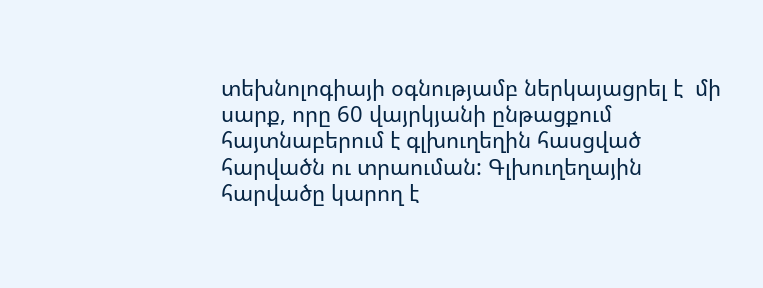տեխնոլոգիայի օգնությամբ ներկայացրել է  մի սարք, որը 60 վայրկյանի ընթացքում հայտնաբերում է գլխուղեղին հասցված հարվածն ու տրաուման: Գլխուղեղային հարվածը կարող է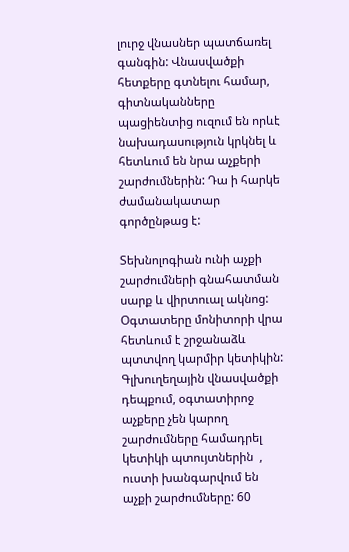լուրջ վնասներ պատճառել գանգին: Վնասվածքի հետքերը գտնելու համար, գիտնականները պացիենտից ուզում են որևէ նախադասություն կրկնել և հետևում են նրա աչքերի շարժումներին: Դա ի հարկե ժամանակատար գործընթաց է:

Տեխնոլոգիան ունի աչքի շարժումների գնահատման սարք և վիրտուալ ակնոց: Օգտատերը մոնիտորի վրա հետևում է շրջանաձև պտտվող կարմիր կետիկին: Գլխուղեղային վնասվածքի դեպքում, օգտատիրոջ աչքերը չեն կարող շարժումները համադրել կետիկի պտույտներին  , ուստի խանգարվում են աչքի շարժումները: 60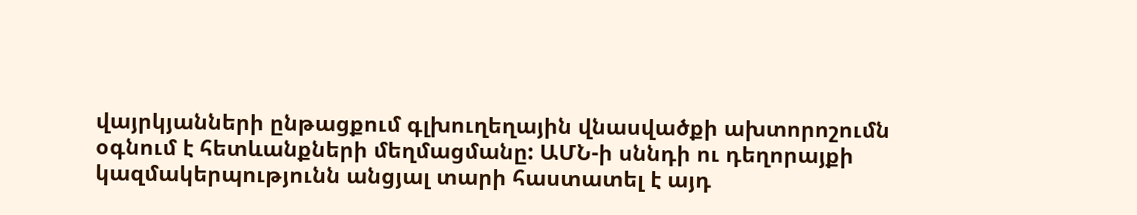վայրկյանների ընթացքում գլխուղեղային վնասվածքի ախտորոշումն օգնում է հետևանքների մեղմացմանը: ԱՄՆ-ի սննդի ու դեղորայքի կազմակերպությունն անցյալ տարի հաստատել է այդ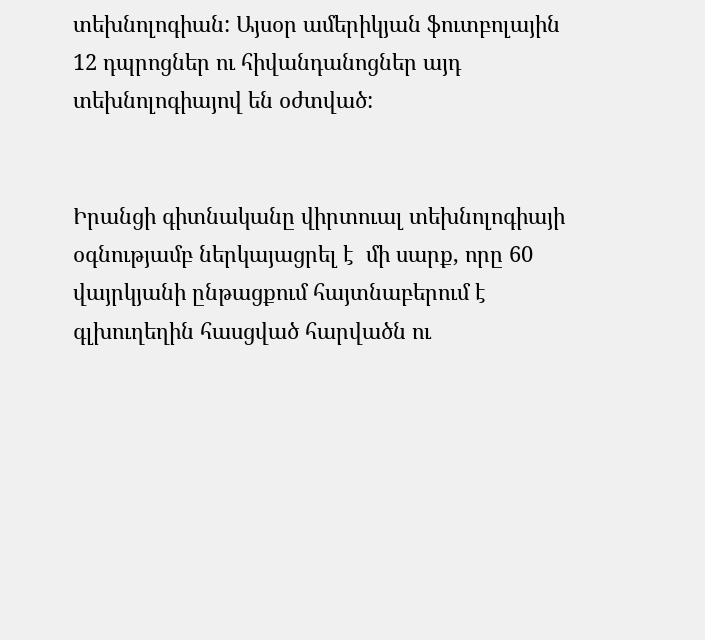տեխնոլոգիան: Այսօր ամերիկյան ֆուտբոլային 12 դպրոցներ ու հիվանդանոցներ այդ տեխնոլոգիայով են օժտված:


Իրանցի գիտնականը վիրտուալ տեխնոլոգիայի օգնությամբ ներկայացրել է  մի սարք, որը 60 վայրկյանի ընթացքում հայտնաբերում է գլխուղեղին հասցված հարվածն ու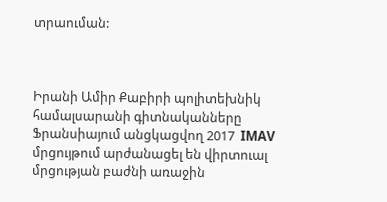տրաուման:



Իրանի Ամիր Քաբիրի պոլիտեխնիկ համալսարանի գիտնականները Ֆրանսիայում անցկացվող 2017  IMAV մրցույթում արժանացել են վիրտուալ մրցության բաժնի առաջին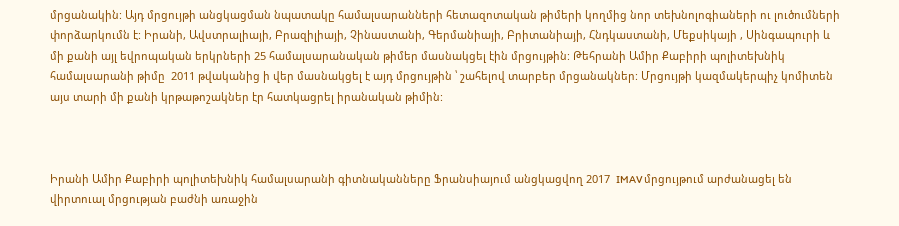մրցանակին: Այդ մրցույթի անցկացման նպատակը համալսարանների հետազոտական թիմերի կողմից նոր տեխնոլոգիաների ու լուծումների փորձարկումն է: Իրանի, Ավստրալիայի, Բրազիլիայի, Չինաստանի, Գերմանիայի, Բրիտանիայի, Հնդկաստանի, Մեքսիկայի , Սինգապուրի և մի քանի այլ եվրոպական երկրների 25 համալսարանական թիմեր մասնակցել էին մրցույթին: Թեհրանի Ամիր Քաբիրի պոլիտեխնիկ համալսարանի թիմը  2011 թվականից ի վեր մասնակցել է այդ մրցույթին ՝ շահելով տարբեր մրցանակներ: Մրցույթի կազմակերպիչ կոմիտեն այս տարի մի քանի կրթաթոշակներ էր հատկացրել իրանական թիմին:



Իրանի Ամիր Քաբիրի պոլիտեխնիկ համալսարանի գիտնականները Ֆրանսիայում անցկացվող 2017  IMAV մրցույթում արժանացել են վիրտուալ մրցության բաժնի առաջին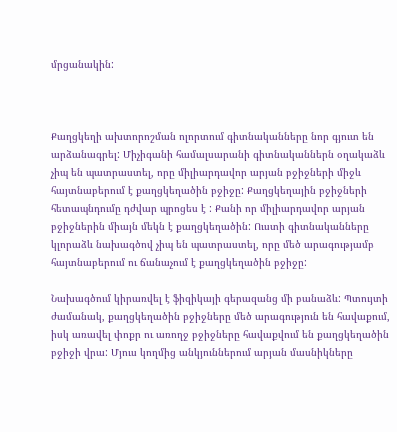մրցանակին:



Քաղցկեղի ախտորոշման ոլորտում գիտնականները նոր գյուտ են արձանագրել: Միչիգանի համալսարանի գիտնականներն օղակաձև չիպ են պատրաստել, որը միլիարդավոր արյան բջիջների միջև հայտնաբերում է քաղցկեղածին բջիջը: Քաղցկեղային բջիջների հետապնդումը դժվար պրոցես է : Քանի որ միլիարդավոր արյան բջիջներին միայն մեկն է քաղցկեղածին: Ուստի գիտնականները կլորաձև նախագծով չիպ են պատրաստել, որը մեծ արագությամբ հայտնաբերում ու ճանաչում է քաղցկեղածին բջիջը:

Նախագծում կիրառվել է ֆիզիկայի գերազանց մի բանաձև: Պտույտի ժամանակ, քաղցկեղածին բջիջները մեծ արագություն են հավաքում, իսկ առավել փոքր ու առողջ բջիջները հավաքվում են քաղցկեղածին բջիջի վրա: Մյուս կողմից անկյուններում արյան մասնիկները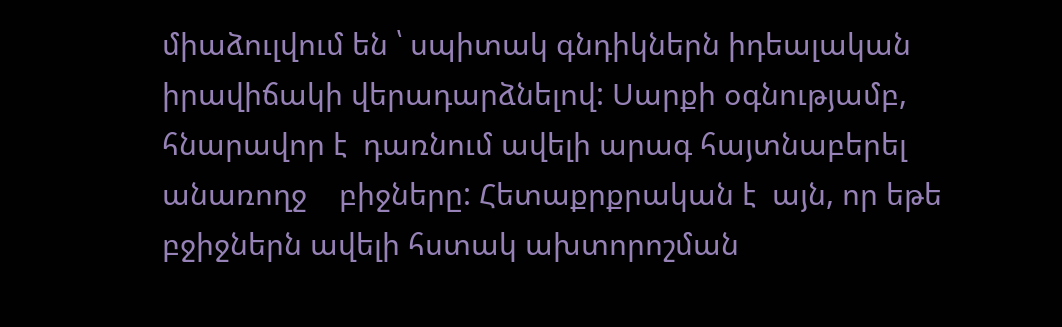միաձուլվում են ՝ սպիտակ գնդիկներն իդեալական իրավիճակի վերադարձնելով: Սարքի օգնությամբ, հնարավոր է  դառնում ավելի արագ հայտնաբերել անառողջ    բիջները: Հետաքրքրական է  այն, որ եթե բջիջներն ավելի հստակ ախտորոշման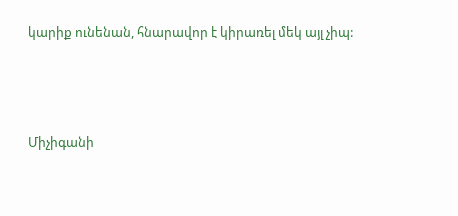կարիք ունենան, հնարավոր է կիրառել մեկ այլ չիպ:



Միչիգանի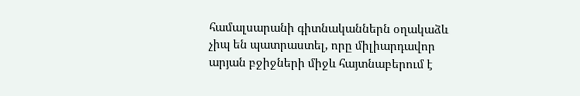համալսարանի գիտնականներն օղակաձև չիպ են պատրաստել, որը միլիարդավոր արյան բջիջների միջև հայտնաբերում է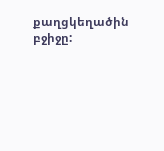քաղցկեղածին բջիջը: